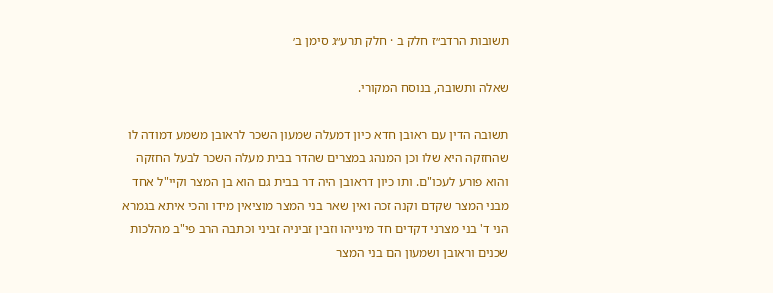תשובות הרדב״ז חלק ב · חלק תרע״ג סימן ב׳

שאלה ותשובה, בנוסח המקורי.

תשובה הדין עם ראובן חדא כיון דמעלה שמעון השכר לראובן משמע דמודה לו שהחזקה היא שלו וכן המנהג במצרים שהדר בבית מעלה השכר לבעל החזקה והוא פורע לעכו"ם. ותו כיון דראובן היה דר בבית גם הוא בן המצר וקיי"ל אחד מבני המצר שקדם וקנה זכה ואין שאר בני המצר מוציאין מידו והכי איתא בגמרא הני ד' בני מצרני דקדים חד מינייהו וזבין זביניה זביני וכתבה הרב פי"ב מהלכות שכנים וראובן ושמעון הם בני המצר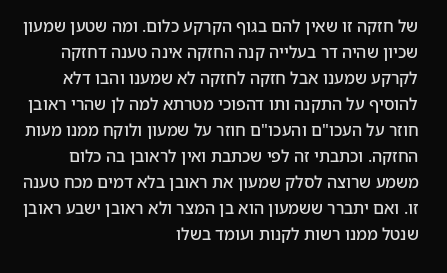של חזקה זו שאין להם בגוף הקרקע כלום. ומה שטען שמעון שכיון שהיה דר בעלייה קנה החזקה אינה טענה דחזקה לקרקע שמענו אבל חזקה לחזקה לא שמענו והבו דלא להוסיף על התקנה ותו דהפוכי מטרתא למה לן שהרי ראובן חוזר על העכו"ם והעכו"ם חוזר על שמעון ולוקח ממנו מעות החזקה. וכתבתי זה לפי שכתבת ואין לראובן בה כלום משמע שרוצה לסלק שמעון את ראובן בלא דמים מכח טענה זו. ואם יתברר ששמעון הוא בן המצר ולא ראובן ישבע ראובן שנטל ממנו רשות לקנות ועומד בשלו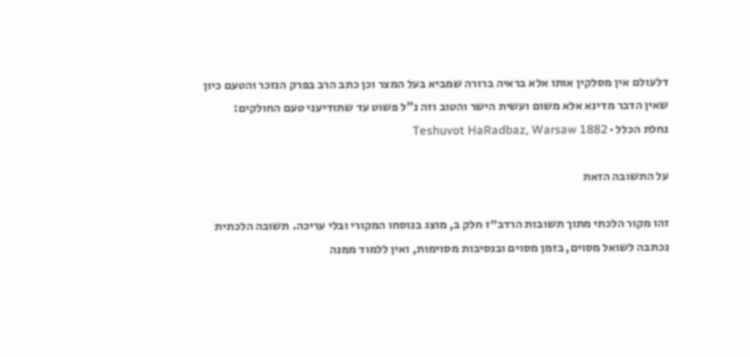דלעולם אין מסלקין אותו אלא בראיה ברורה שמביא בעל המצר וכן כתב הרב בפרק הנזכר והטעם כיון שאין הדבר מדינא אלא משום ועשית הישר והטוב וזה נ"ל פשוט עד שתודיעני טעם החולקים:
נחלת הכלל · Teshuvot HaRadbaz, Warsaw 1882

על התשובה הזאת

זהו מקור הלכתי מתוך תשובות הרדב״ז חלק ב, מוצג בנוסחו המקורי ובלי עריכה. תשובה הלכתית נכתבה לשואל מסוים, בזמן מסוים ובנסיבות מסוימות, ואין ללמוד ממנה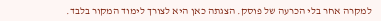למקרה אחר בלי הכרעה של פוסק. הצגתה כאן היא לצורך לימוד המקור בלבד.